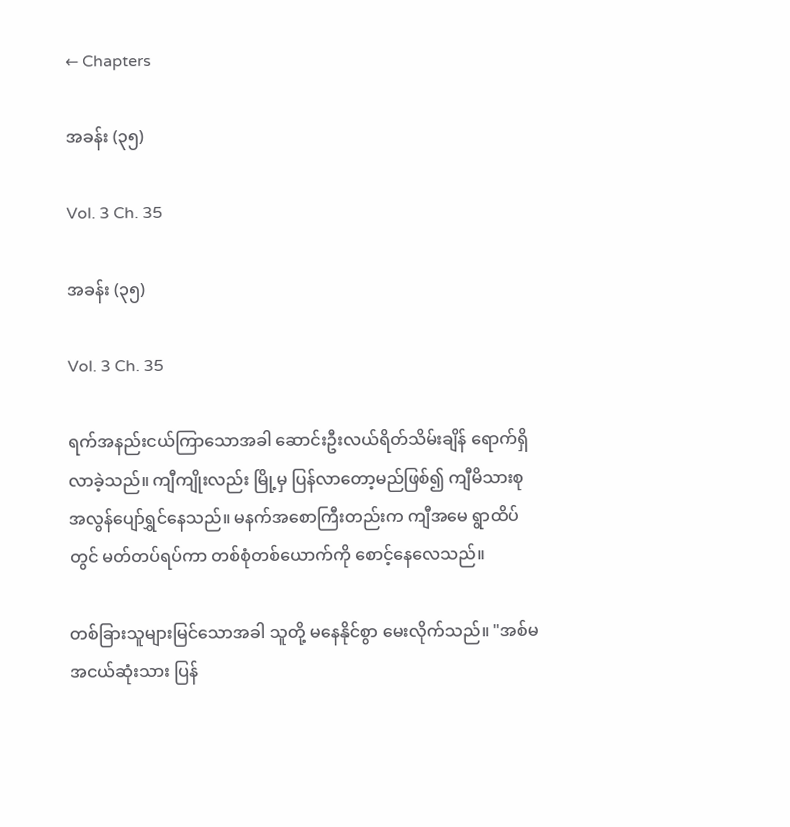← Chapters

အခန်း (၃၅)

Vol. 3 Ch. 35

အခန်း (၃၅)

Vol. 3 Ch. 35

ရက်အနည်းငယ်ကြာသောအခါ ဆောင်းဦးလယ်ရိတ်သိမ်းချိန် ရောက်ရှိလာခဲ့သည်။ ကျီကျိုးလည်း မြို့မှ ပြန်လာတော့မည်ဖြစ်၍ ကျီမိသားစု အလွန်ပျော်ရွှင်နေသည်။ မနက်‌အစောကြီးတည်းက ကျီအမေ ရွာထိပ်တွင် မတ်တပ်ရပ်ကာ တစ်စုံ‌တစ်ယောက်ကို စောင့်နေလေသည်။

တစ်ခြားသူများမြင်သောအခါ သူတို့ မနေနိုင်စွာ မေးလိုက်သည်။ "အစ်မအငယ်ဆုံးသား ပြန်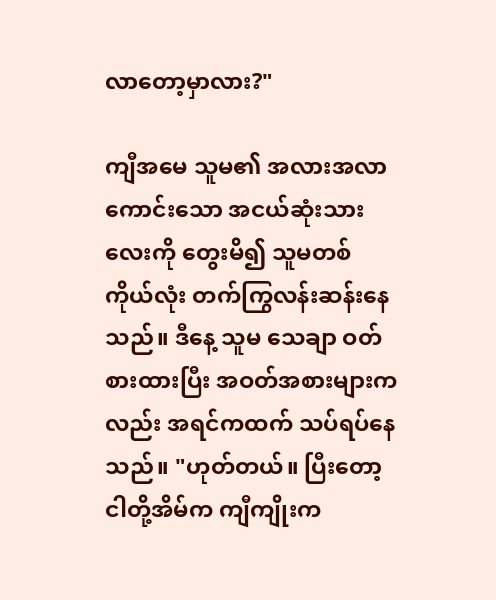လာတော့မှာလား?"

ကျီအမေ သူမ၏ အလားအလာကောင်းသော အငယ်ဆုံးသားလေးကို တွေးမိ၍ သူမတစ်ကိုယ်လုံး တက်ကြွလန်းဆန်းနေသည်။ ဒီနေ့ သူမ သေချာ ဝတ်စားထားပြီး အဝတ်အစားများကလည်း အရင်ကထက် သပ်ရပ်နေသည်။ "ဟုတ်တယ်။ ပြီးတော့ ငါတို့အိမ်က ကျီကျိုးက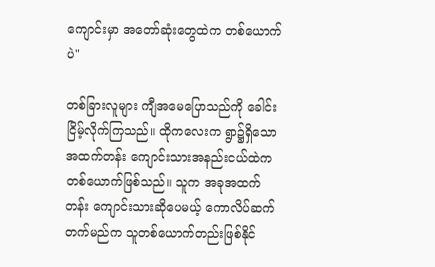ကျောင်းမှာ အတော်ဆုံးတွေထဲက တစ်ယောက်ပဲ"

တစ်ခြားလူများ ကျီအမေပြောသည်ကို ခေါင်းငြိမ့်လိုက်ကြသည်။ ထိုကလေးက ရွာ၌ရှိသော အထက်တန်း‌ ကျောင်းသားအနည်းငယ်ထဲက တစ်ယောက်ဖြစ်သည်။ သူက အခုအထက်တန်း ကျောင်းသားဆိုပေမယ့် ကောလိပ်ဆက်တက်မည်က သူတစ်ယောက်တည်းဖြစ်နိုင်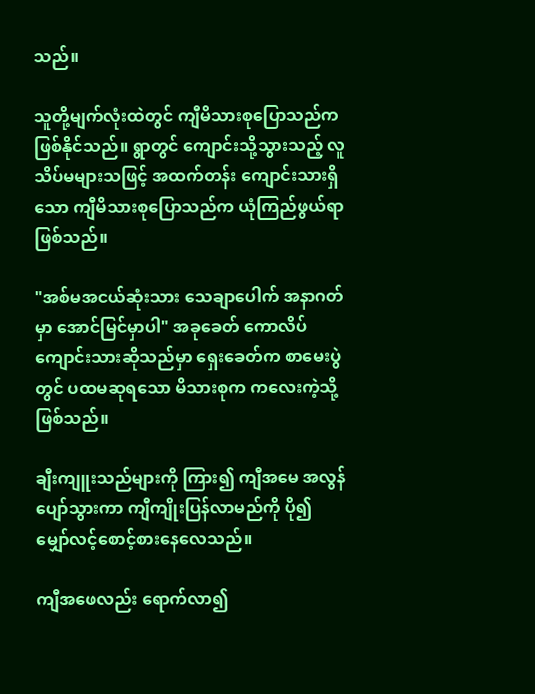သည်။

သူတို့မျက်လုံးထဲတွင် ကျီမိသားစုပြောသည်က ဖြစ်နိုင်သည်။ ရွာတွင် ကျောင်းသို့သွားသည့် လူသိပ်မများသဖြင့် အထက်တန်း ကျောင်းသားရှိသော ကျီမိသားစုပြောသည်က ယုံကြည်ဖွယ်ရာဖြစ်သည်။

"အစ်မအငယ်ဆုံးသား သေချာပေါက် အနာဂတ်မှာ အောင်မြင်မှာပါ" အခုခေတ် ကောလိပ်ကျောင်းသားဆိုသည်မှာ ရှေးခေတ်က စာမေးပွဲတွင် ပထမဆုရသော မိသားစုက ကလေးကဲ့သို့ဖြစ်သည်။

ချီးကျူးသည်များကို ကြား၍ ကျီအမေ အလွန်ပျော်သွားကာ ကျီကျိုးပြန်လာမည်ကို ပို၍ မျှော်‌လင့်စောင့်စားနေလေသည်။

ကျီအဖေလည်း ရောက်လာ၍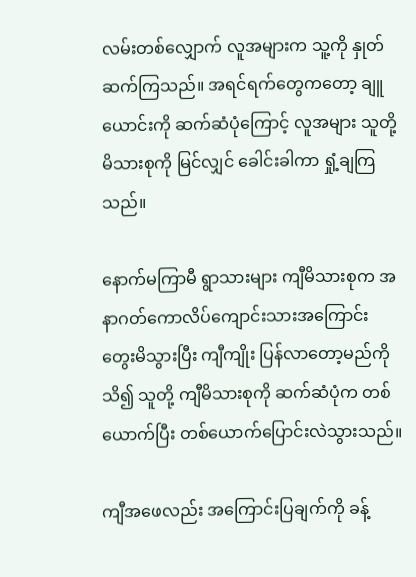လမ်း‌တစ်လျှောက် လူအများက သူ့ကို နှုတ်ဆက်ကြသည်။ အရင်ရက်တွေကတော့ ချူယောင်းကို ဆက်ဆံပုံကြောင့် လူအများ သူတို့မိသားစုကို မြင်လျှင် ခေါင်းခါကာ ရှုံ့ချကြသည်။

နောက်မကြာမီ ရွာသားများ ကျီမိသားစုက အနာဂတ်ကောလိပ်ကျောင်းသားအကြောင်း တွေးမိသွားပြီး ကျီကျိုး ပြန်လာတော့မည်ကို သိ၍ သူတို့ ကျီမိသားစုကို ဆက်ဆံပုံက တစ်ယောက်ပြီး တစ်ယောက်ပြောင်းလဲသွားသည်။

ကျီအဖေလည်း အကြောင်းပြချက်ကို ခန့်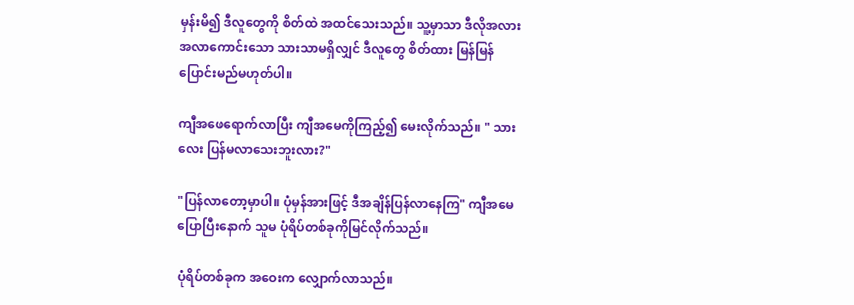မှန်းမိ၍ ဒီလူတွေကို စိတ်ထဲ အထင်သေးသည်။ သူ့မှာသာ ဒီလိုအလားအလာကောင်း‌သော သားသာမရှိလျှင် ဒီလူတွေ စိတ်ထား မြန်မြန်ပြောင်းမည်မဟုတ်ပါ။

ကျီအဖေရောက်လာပြီး ကျီအမေကိုကြည့်၍ မေးလိုက်သည်။ " သားလေး ပြန်မလာသေးဘူးလား?"

"ပြန်လာတော့မှာပါ။ ပုံမှန်အားဖြင့် ဒီအချိန်ပြန်လာနေကြ" ကျီအမေ ပြောပြီးနောက် သူမ ပုံရိပ်တစ်ခုကိုမြင်လိုက်သည်။

ပုံရိပ်တစ်ခုက အဝေးက လျှောက်လာသည်။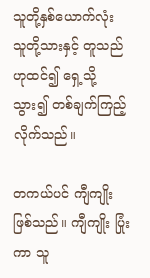သူတို့နှစ်ယောက်လုံး သူတို့သားနှင့် တူသည်ဟုထင်၍ ရှေ့သို့သွား၍ တစ်ချက်ကြည့်လိုက်သည်။

တကယ်ပင် ကျီကျိုးဖြစ်သည်။ ကျီကျိုး ပြုံးကာ ‌သူ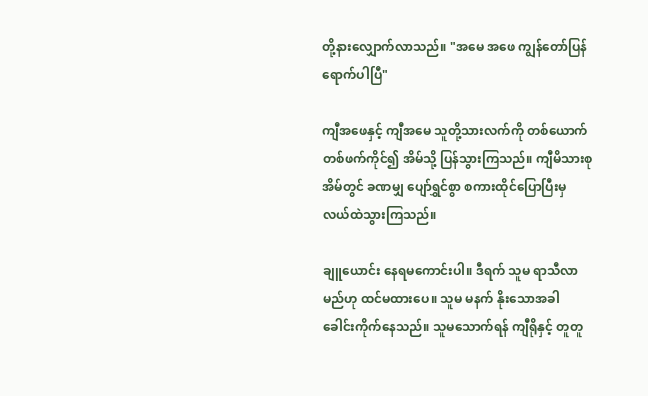တို့နားလျှောက်လာသည်။ "အမေ အဖေ ကျွန်တော်ပြန်ရောက်ပါပြီ"

ကျီ‌အဖေနှင့် ကျီအမေ သူတို့သားလက်ကို တစ်ယောက်တစ်ဖက်ကိုင်၍ အိမ်သို့ ပြန်သွားကြသည်။ ကျီမိသားစု အိမ်တွင် ခဏမျှ ပျော်ရွှင်စွာ စကားထိုင်ပြောပြီးမှ လယ်ထဲသွားကြသည်။

ချူယောင်း နေရမကောင်းပါ။ ဒီရက် သူမ ရာသီလာမည်ဟု ထင်မထားပေ။ သူမ မနက် နိုးသောအခါ ခေါင်းကိုက်နေသည်။ သူမသောက်ရန် ကျီရိုနှင့် တူတူ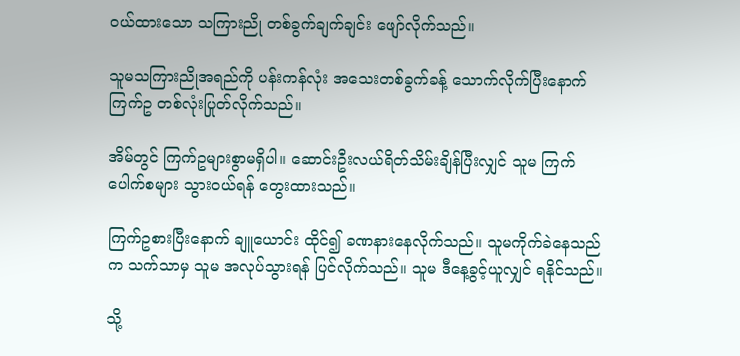ဝယ်ထားသော သကြားညို တစ်ခွက်ချက်ချင်း ဖျော်လိုက်သည်။

သူမသကြားညိုအရည်ကို ပန်းကန်လုံး အသေးတစ်ခွက်ခန့် သောက်လိုက်ပြီးနောက် ကြက်ဥ တစ်လုံးပြုတ်လိုက်သည်။

အိမ်တွင် ကြက်ဥများစွာမရှိပါ။ ဆောင်းဦးလယ်ရိတ်သိမ်းချိန်ပြီးလျှင် သူမ ကြက်ပေါက်စများ သွားဝယ်ရန် တွေးထားသည်။

ကြက်ဥစားပြီးနောက် ချူယောင်း ထိုင်၍ ခဏနားနေလိုက်သည်။ သူမကိုက်ခဲနေသည်က သက်သာမှ သူမ အလုပ်သွားရန် ပြင်လိုက်သည်။ သူမ ဒီနေ့ခွင့်ယူလျှင် ရနိုင်သည်။

သို့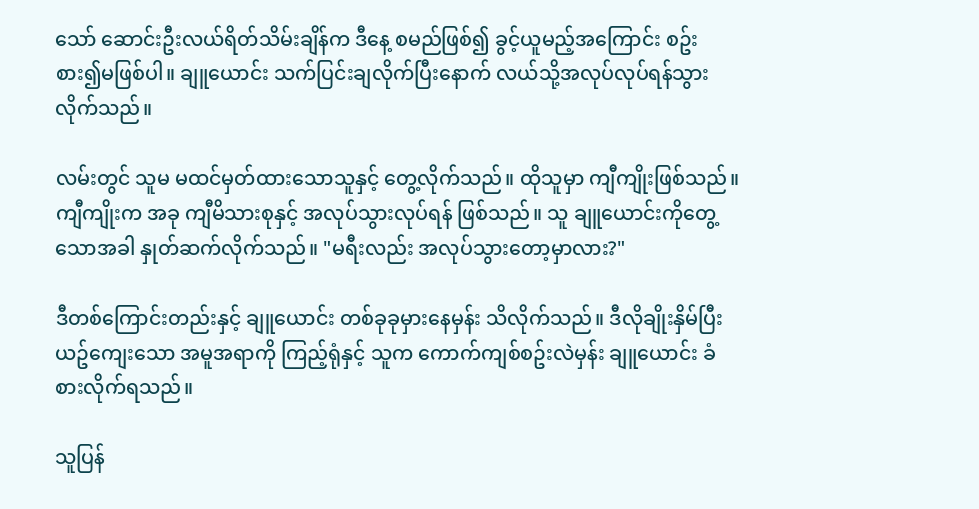သော် ဆောင်းဦးလယ်ရိတ်သိမ်းချိန်က ဒီနေ့ စမည်ဖြစ်၍ ခွင့်ယူမည့်အကြောင်း စဥ်းစား၍မဖြစ်ပါ။ ချူယောင်း သက်ပြင်းချလိုက်ပြီးနောက် လယ်သို့အလုပ်လုပ်ရန်သွားလိုက်သည်။

လမ်းတွင် သူမ မထင်မှတ်ထားသောသူနှင့် တွေ့လိုက်သည်။ ထိုသူမှာ ကျီကျိုးဖြစ်သည်။ ကျီကျိုးက အခု ကျီမိသားစုနှင့် အလုပ်သွားလုပ်ရန် ဖြစ်သည်။ သူ ချူယောင်းကိုတွေ့သောအခါ နှုတ်ဆက်လိုက်သည်။ "မရီးလည်း အလုပ်သွားတော့မှာလား?"

ဒီတစ်ကြောင်းတည်းနှင့် ချူယောင်း တစ်ခုခုမှားနေမှန်း သိလိုက်သည်။ ဒီလိုချိုးနှိမ်ပြီး ယဥ်ကျေးသော အမူအရာကို ကြည့်ရုံနှင့် သူက ကောက်ကျစ်စဥ်းလဲမှန်း ချူယောင်း ခံစားလိုက်ရသည်။

သူပြန်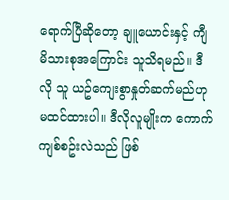ရောက်ပြီဆိုတော့ ချူယောင်းနှင့် ကျီမိသားစုအကြောင်း သူသိရမည်။ ဒီလို သူ ယဥ်ကျေးစွာနှုတ်ဆက်မည်ဟု မထင်ထားပါ။ ဒီလိုလူမျိုးက ကောက်ကျစ်စဥ်းလဲသည် ဖြစ်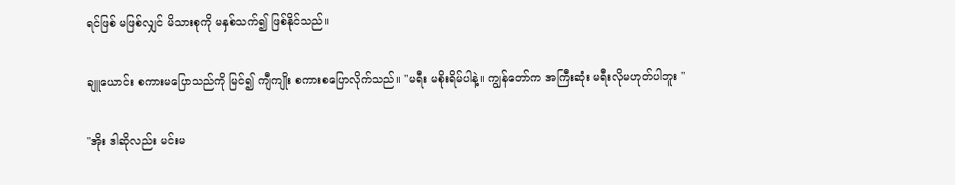ရင်ဖြစ် မဖြစ်လျှင် မိသားစုကို မနှစ်သက်၍ ဖြစ်နိုင်သည်။

ချူယောင်း စကားမပြောသည်ကို မြင်၍ ကျီကျိုး စကားစ‌ပြောလိုက်သည်။ "မရီး မစိုးရိမ်ပါနဲ့။ ကျွန်တော်က အကြီးဆုံး မရီးလိုမဟုတ်ပါဘူး "

"အိုး ဒါဆိုလည်း မင်းမ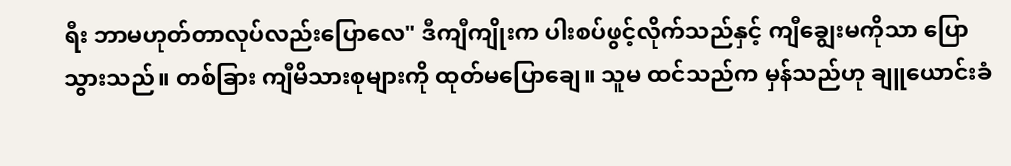ရီး ဘာမဟုတ်တာလုပ်လည်းပြောလေ" ဒီကျီကျိုးက ပါးစပ်ဖွင့်လိုက်သည်နှင့် ကျီချွေးမကိုသာ ပြောသွားသည်။ တစ်ခြား ကျီမိသားစုများကို ထုတ်မပြောချေ။ သူမ ထင်သည်က မှန်သည်ဟု ချူယောင်းခံ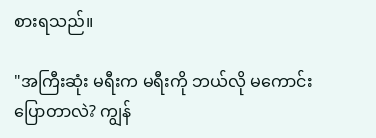စားရသည်။

"အကြီးဆုံး မရီးက မရီးကို ဘယ်လို မကောင်းပြောတာလဲ? ကျွန်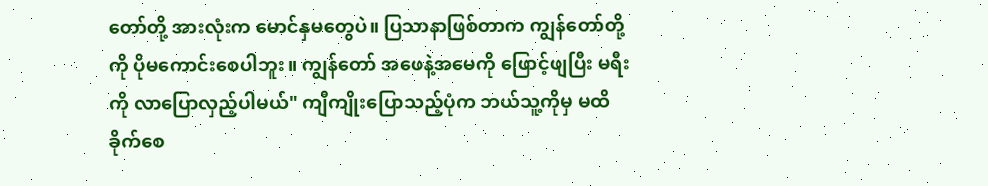တော်တို့ အားလုံးက မောင်နှမတွေပဲ။ ပြသာနာဖြစ်တာက ကျွန်တော်တို့ကို ပိုမကောင်းစေပါဘူး။ ကျွန်တော် အဖေနဲ့အမေကို ဖြောင့်ဖျပြီး မရီးကို လာပြောလှည့်ပါမယ်" ကျီ‌ကျိုးပြောသည့်ပုံက ဘယ်သူ့ကိုမှ မထိခိုက်စေ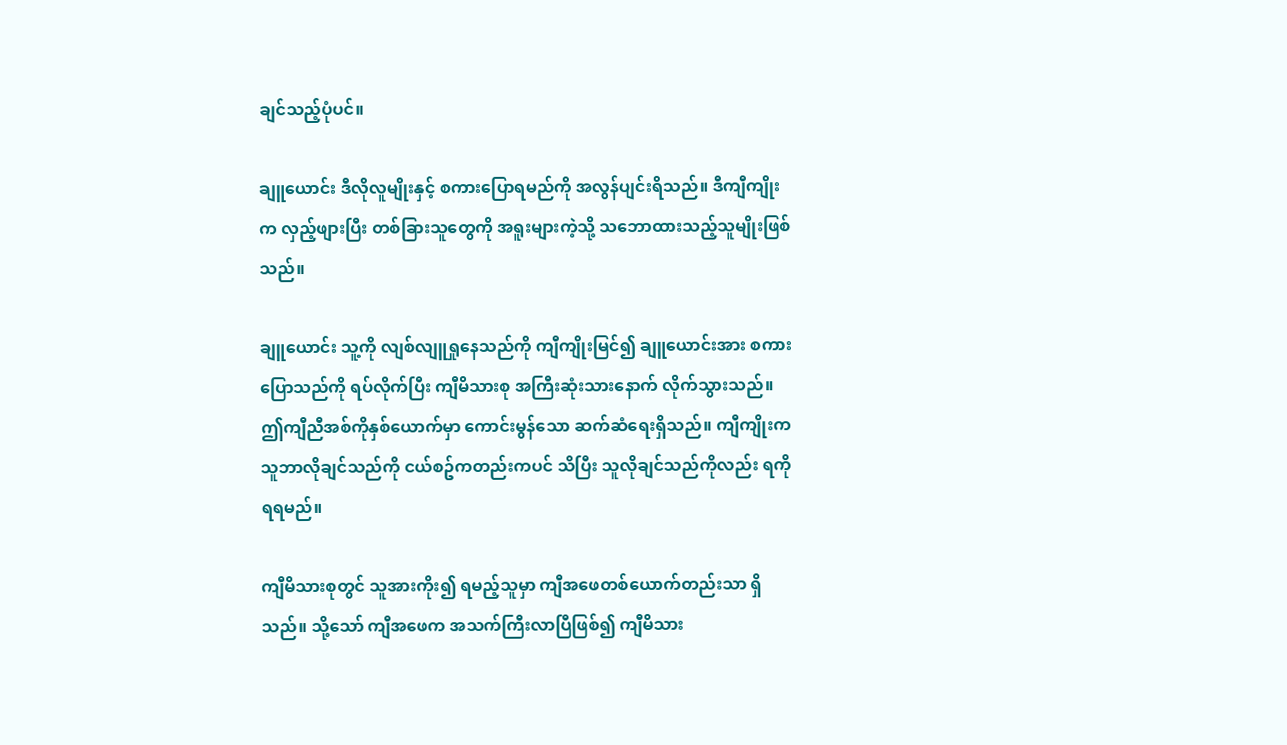ချင်သည့်ပုံပင်။

ချူယောင်း ဒီလိုလူမျိုးနှင့် စကားပြောရမည်ကို အလွန်ပျင်းရိသည်။ ဒီကျီကျိုးက လှည့်ဖျားပြီး တစ်ခြားသူတွေကို အရူးများကဲ့သို့ သဘောထားသည့်သူမျိုးဖြစ်သည်။

ချူယောင်း သူ့ကို လျစ်လျူရှုနေသည်ကို ကျီကျိုးမြင်၍ ချူယောင်းအား စကားပြောသည်ကို ရပ်လိုက်ပြီး ကျီမိသားစု အကြီးဆုံးသားနောက် လိုက်သွားသည်။ ဤကျီညီအစ်ကိုနှစ်ယောက်မှာ ကောင်းမွန်သော ဆက်ဆံရေးရှိသည်။ ကျီကျိုးက သူဘာလိုချင်သည်ကို ငယ်စဥ်ကတည်းကပင် သိပြီး သူလိုချင်သည်ကိုလည်း ရကိုရရမည်။

ကျီမိသားစုတွင် သူအားကိုး၍ ရမည့်သူမှာ ကျီအဖေတစ်ယောက်တည်းသာ ရှိသည်။ သို့သော် ကျီအဖေက အသက်ကြီးလာပြီဖြစ်၍ ကျီမိသား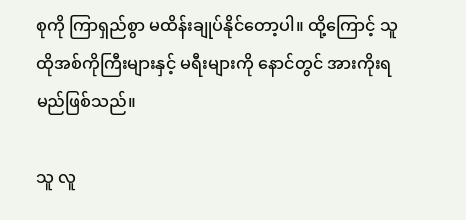စုကို ကြာရှည်စွာ မထိန်းချုပ်နိုင်တော့ပါ။ ထို့ကြောင့် သူ ထိုအစ်ကိုကြီးများနှင့် မရီးများကို နောင်တွင် အားကိုးရမည်ဖြစ်သည်။

သူ လူ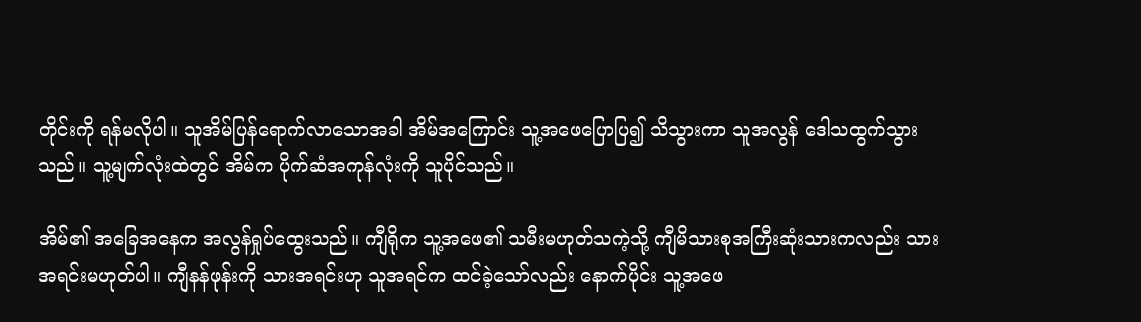တိုင်းကို ရန်မလိုပါ။ သူအိမ်ပြန်ရောက်လာသောအခါ အိမ်အကြောင်း သူ့အဖေပြောပြ၍ သိသွားကာ သူအလွန် ဒေါသထွက်သွားသည်။ သူ့မျက်လုံးထဲတွင် အိမ်က ပိုက်ဆံအကုန်လုံးကို သူပိုင်သည်။

အိမ်၏ အခြေအနေက အလွန်ရှုပ်ထွေးသည်။ ကျီရိုက သူ့အဖေ၏ သမီးမဟုတ်သကဲ့သို့ ကျီမိသားစုအကြီးဆုံးသားကလည်း သားအရင်းမဟုတ်ပါ။ ကျီနန်ဖုန်းကို သားအရင်းဟု သူအရင်က ထင်ခဲ့သော်လည်း နောက်ပိုင်း သူ့အဖေ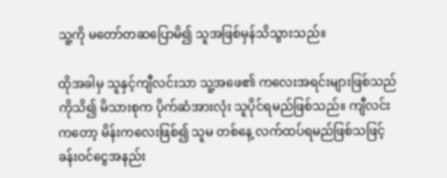သူ့ကို မတော်တဆပြောမိ၍ သူအဖြစ်မှန်သိသွားသည်။

ထိုအခါမှ သူနှင့်ကျီလင်းသာ သူ့အဖေ၏ ကလေးအရင်းများဖြစ်သည်ကိုသိ၍ မိသားစုက ပိုက်ဆံအားလုံး သူပိုင်ရမည်ဖြစ်သည်။ ကျီလင်းကတော့ မိန်းကလေးဖြစ်၍ သူမ တစ်နေ့ လက်ထပ်ရမည်ဖြစ်သဖြင့် ခန်းဝင်ငွေအနည်း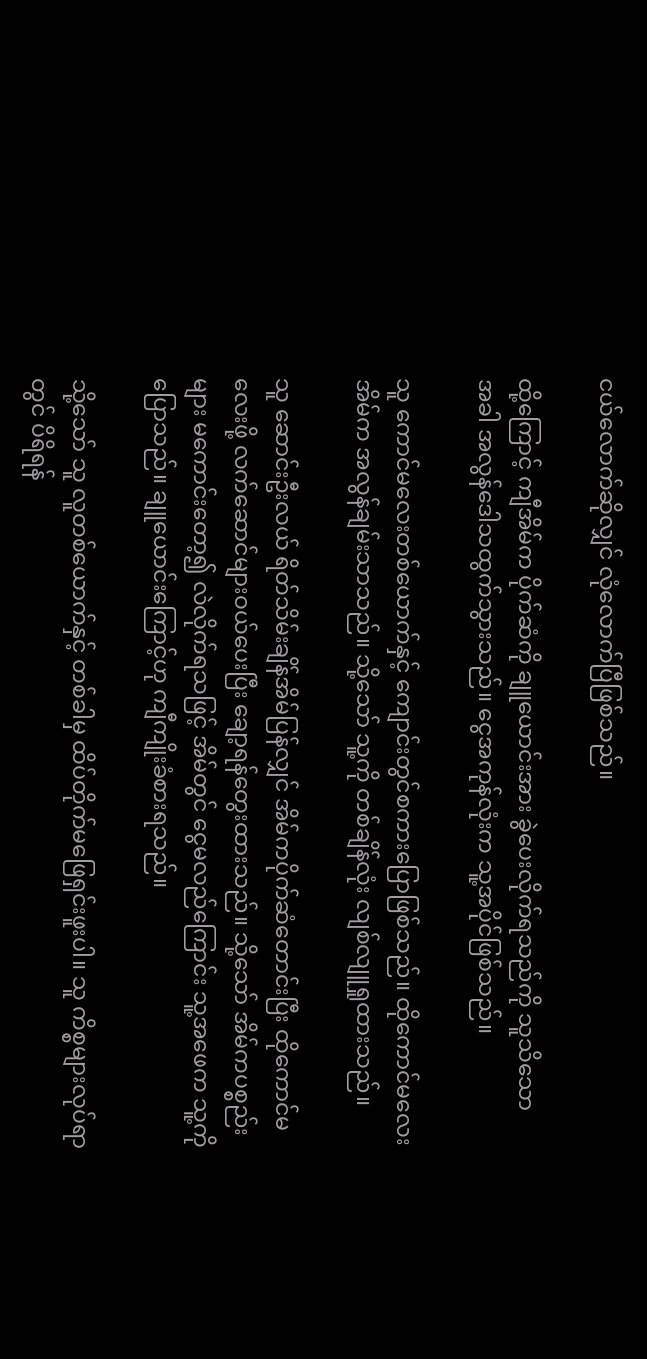ငယ်လောက်ဆိုလျှင် လုံလောက်ပြီဖြစ်သည်။

ထို့ကြောင့် ကျီအိမ်က ပိုက်ဆံကို ချူယောင်းအား ခွဲပေးလိုက်ရသည်ကို သူသိသောအ‌ခါ အလွန်ဒေါသထွက်သွားသည်။ ငွေအကုန်လုံးက သူ့အပိုင်ဖြစ်သည်။

သူ ကောင်မလေးတစ်ယောက်နှင့် ကျောင်းတွင်စကားပြောဖြစ်သည်။ ထိုကောင်မလေးအိမ်က အလွန်ချမ်းသာသည်။ သို့သော် သူ့ကို တစ်ချိန်လုံး လျစ်လျူရှုထားသည်။

သူ ဆောင်းဦးလယ် ရိတ်သိမ်းချိန်အိမ်ပြန်လျှင် အိမ်ကပိုက်ဆံတောင်းပြီး ထိုကောင်မလေးဖို့ လက်ဆောင်များဝယ်ပေးပြီး ချော့ရန်တွေးထားသည်။ သို့သော် အိမ်ကပစ္စည်းများ မကောင်းတော့၍ လဲလိုက်ရသဖြင့် အိမ်တွင် ငွေမလည်ကြောင်း သူ့အဖေက သူ့ကိုပြောသည်။ ချူယောင်းကြောင့်ဟု ကျီကျိုးခံစားရသည်။

သို့သော် သူ လူတစ်ယောက်နှင့် တစ်ခါမှ ထိပ်တိုက်မဖြေရှင်းဖူးပါ။ သူ ကိစ္စများလုပ်ရာတွင် ပိရိရန်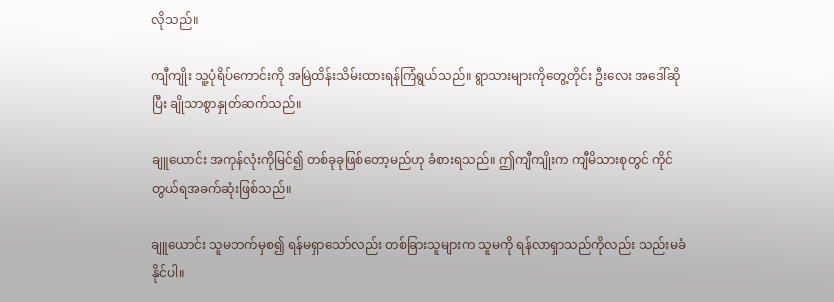လိုသည်။

ကျီကျိုး သူ့ပုံရိပ်ကောင်းကို အမြဲထိန်းသိမ်းထားရန်ကြံရွယ်သည်။ ရွာသားများကိုတွေ့တိုင်း ဦးလေး အဒေါ်ဆိုပြီး ချိုသာစွာနှုတ်ဆက်သည်။

ချူယောင်း အကုန်လုံးကိုမြင်၍ တစ်ခုခုဖြစ်တော့မည်ဟု ခံစားရသည်။ ဤကျီကျိုးက ကျီမိသားစုတွင် ကိုင်တွယ်ရအခက်ဆုံးဖြစ်သည်။

ချူယောင်း သူမဘက်မှစ၍ ရန်မရှာသော်လည်း တစ်ခြားသူများက သူမကို ရန်လာရှာသည်ကိုလည်း သည်းမခံနိုင်ပါ။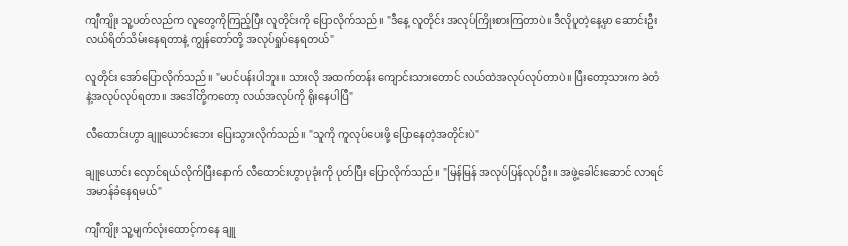ကျီကျိုး သူ့ပတ်လည်က လူတွေကိုကြည့်ပြီး လူတိုင်းကို ပြောလိုက်သည်။ "ဒီနေ့ လူတိုင်း အလုပ်ကြိုးစားကြတာပဲ။ ဒီလိုပူတဲ့နေ့မှာ ဆောင်းဦးလယ်ရိတ်သိမ်းနေရတာနဲ့ ကျွန်တော်တို့ အလုပ်ရှုပ်နေရတယ်"

လူတိုင်း ‌အော်ပြောလိုက်သည်။ "မပင်ပန်းပါဘူး။ သားလို အထက်တန်း ကျောင်းသားတောင် လယ်ထဲအလုပ်လုပ်တာပဲ။ ပြီးတော့သားက ခဲတံနဲ့အလုပ်လုပ်ရတာ။ အဒေါ်တို့ကတော့ လယ်အလုပ်ကို ရိုးနေပါပြီ"

လီထောင်းဟွာ ချူယောင်းဘေး ပြေးသွားလိုက်သည်။ "သူကို ကူလုပ်ပေးဖို့ ပြောနေတဲ့အတိုင်းပဲ"

ချူယောင်း လှောင်ရယ်လိုက်ပြီးနောက် လီထောင်းဟွာပုခုံးကို ပုတ်ပြီး ပြောလိုက်သည်။ "မြန်မြန် အလုပ်ပြန်လုပ်ဦး။ အဖွဲ့ခေါင်းဆောင် လာရင် အမာန်ခံနေရမယ်"

ကျီကျိုး သူ့မျက်လုံးထောင့်ကနေ ချူ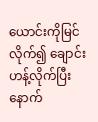ယောင်းကိုမြင်လိုက်၍ ချောင်းဟန့်လိုက်ပြီးနောက်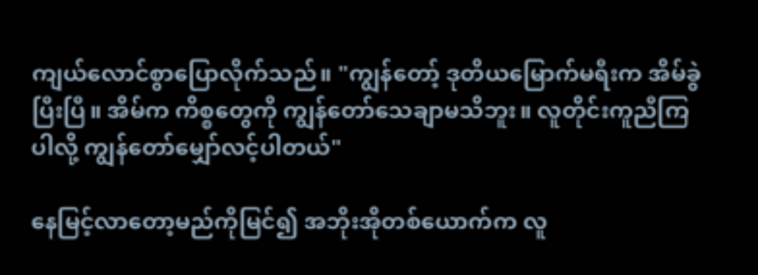ကျယ်လောင်စွာပြောလိုက်သည်။ "ကျွန်တော့် ဒုတိယမြောက်မရီးက အိမ်ခွဲပြီးပြီ။ အိမ်က ကိစ္စတွေကို ကျွန်တော်သေချာမသိဘူး။ လူတိုင်းကူညီကြပါလို့ ကျွန်တော်မျှော်လင့်ပါတယ်"

နေမြင့်လာတော့မည်ကိုမြင်၍ အဘိုးအိုတစ်ယောက်က လူ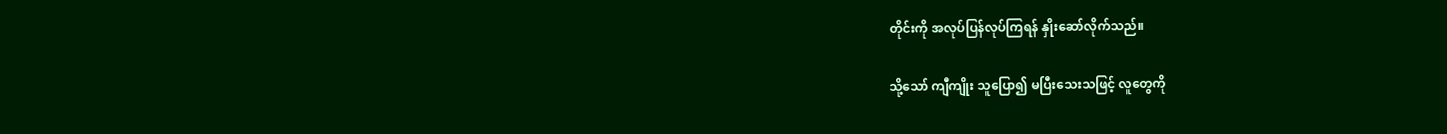တိုင်းကို အလုပ်ပြန်လုပ်ကြရန် နှိုးဆော်လိုက်သည်။

သို့သော် ကျီကျိုး သူပြော၍ မပြီးသေးသဖြင့် လူတွေကို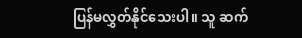ပြန်မလွှတ်နိုင်သေးပါ။ သူ ဆက်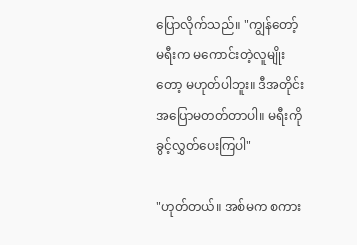ပြောလိုက်သည်။ "ကျွန်တော့်မရီးက မကောင်းတဲ့လူမျိုးတော့ မဟုတ်ပါဘူး။ ဒီအတိုင်း အပြောမတတ်တာပါ။ မရီးကို ခွင့်လွှတ်ပေးကြပါ"

"ဟုတ်တယ်။ အစ်မက စကား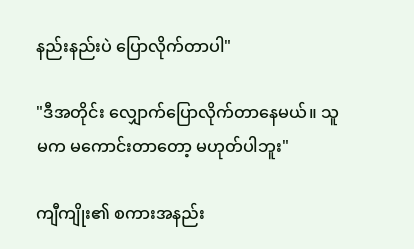နည်းနည်းပဲ ပြောလိုက်တာပါ"

"ဒီအတိုင်း ‌လျှောက်ပြောလိုက်တာနေမယ်။ သူမက မကောင်းတာတော့ မဟုတ်ပါဘူး"

ကျီကျိုး၏ စကားအနည်း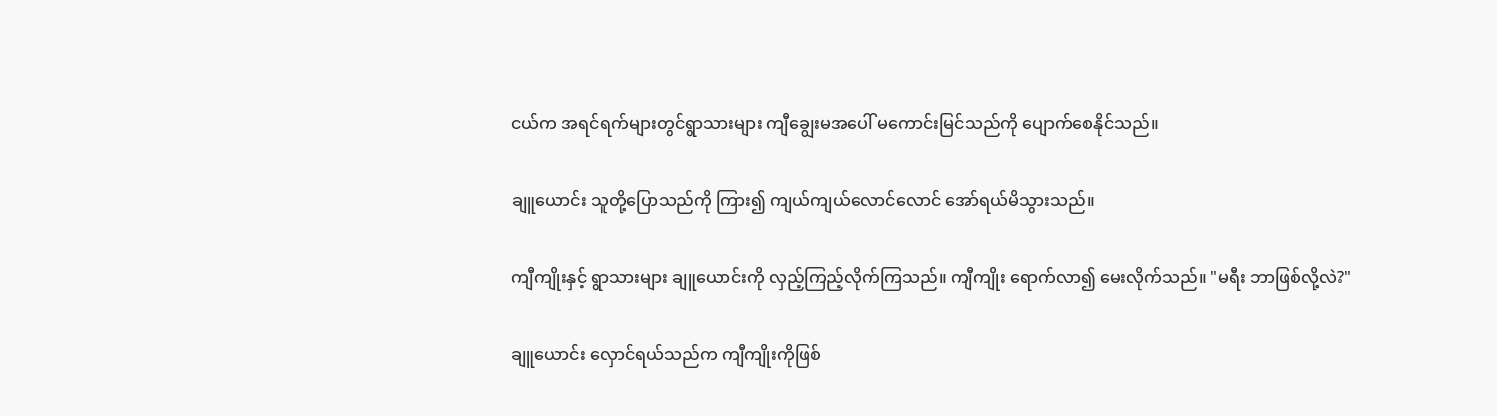ငယ်က အရင်ရက်များတွင်ရွာသားများ ကျီချွေးမအပေါ် မကောင်းမြင်သည်ကို ပျောက်စေနိုင်သည်။

ချူယောင်း သူတို့ပြောသည်ကို ကြား၍ ‌ကျယ်ကျယ်လောင်လောင် အော်ရယ်မိသွားသည်။

ကျီကျိုးနှင့် ရွာသားများ ချူယောင်းကို လှည့်ကြည့်လိုက်ကြသည်။ ကျီကျိုး ရောက်လာ၍ မေးလိုက်သည်။ "မရီး ဘာဖြစ်လို့လဲ?"

ချူယောင်း လှောင်ရယ်သည်က ကျီကျိုးကိုဖြစ်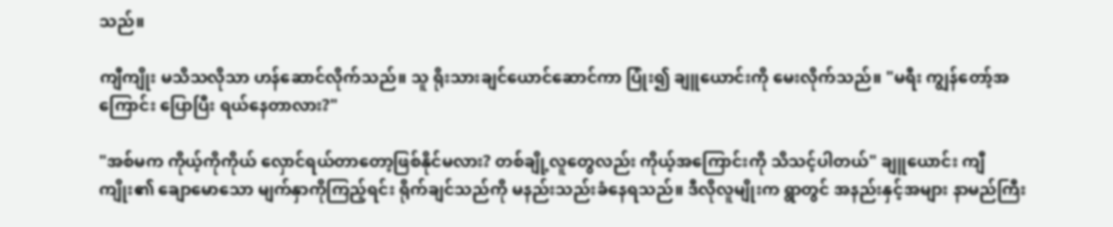သည်။

ကျီကျိုး မသိသလိုသာ ဟန်ဆောင်လိုက်သည်။ သူ ရိုးသားချင်ယောင်ဆောင်ကာ ပြုံး၍ ချူယောင်းကို မေးလိုက်သည်။ "မရီး ကျွန်တော့်အကြောင်း ပြောပြီး ရယ်နေတာလား?"

"အစ်မက ကိုယ့်ကိုကိုယ် လှောင်ရယ်တာတော့ဖြစ်နိုင်မလား? တစ်ချို့လူတွေလည်း ကိုယ့်အ‌ကြောင်းကို သိသင့်ပါတယ်" ချူယောင်း ကျီကျိုး၏ ချောမောသော မျက်နှာကိုကြည့်ရင်း ရိုက်ချင်သည်ကို မနည်းသည်းခံနေရသည်။ ဒီလိုလူမျိုးက ရွာတွင် အနည်းနှင့်အများ နာမည်ကြီး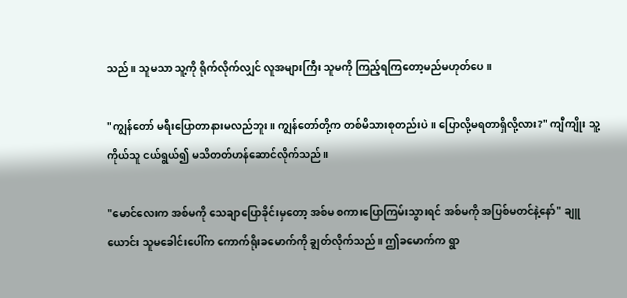သည်။ သူမသာ သူ့ကို ရိုက်လိုက်လျှင် လူအများကြီး သူမကို ကြည့်ရကြတော့မည်မဟုတ်ပေ။

"ကျွန်‌တော် မရီးပြောတာနားမလည်ဘူး။ ကျွန်တော်တို့က တစ်မိသားစုတည်းပဲ။ ပြောလို့မရတာရှိလို့လား?" ကျီကျိုး သူ့ကိုယ်သူ ငယ်ရွယ်၍ မသိတတ်ဟန်ဆောင်လိုက်သည်။

"မောင်လေးက အစ်မကို သေချာပြောခိုင်းမှတော့ အစ်မ စကားပြောကြမ်းသွားရင် အစ်မကို အပြစ်မတင်နဲ့နော်" ချူယောင်း သူမခေါင်းပေါ်က ကောက်ရိုးခမောက်ကို ချွတ်လိုက်သည်။ ဤခမောက်က ရွာ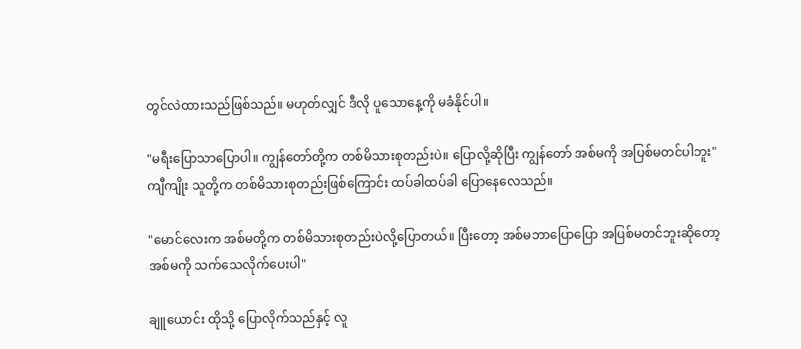တွင်လဲထားသည်ဖြစ်သည်။ မဟုတ်လျှင် ဒီလို ပူသောနေ့ကို မခံနိုင်ပါ။

"မရီးပြောသာပြောပါ။ ကျွန်တော်တို့က တစ်မိသားစုတည်းပဲ။ ပြောလို့ဆိုပြီး ကျွန်တော် အစ်မကို အပြစ်မတင်ပါဘူး" ကျီကျိုး သူတို့က တစ်မိသားစုတည်း‌ဖြစ်ကြောင်း ထပ်ခါထပ်ခါ ပြောနေလေသည်။

"မောင်လေးက အစ်မတို့က တစ်မိသားစုတည်းပဲလို့ပြောတယ်။ ပြီးတော့ အစ်မဘာပြောပြော အပြစ်မတင်ဘူးဆိုတော့ အစ်မကို သက်‌သေလိုက်ပေးပါ"

ချူယောင်း ထိုသို့ ပြောလိုက်သည်နှင့် လူ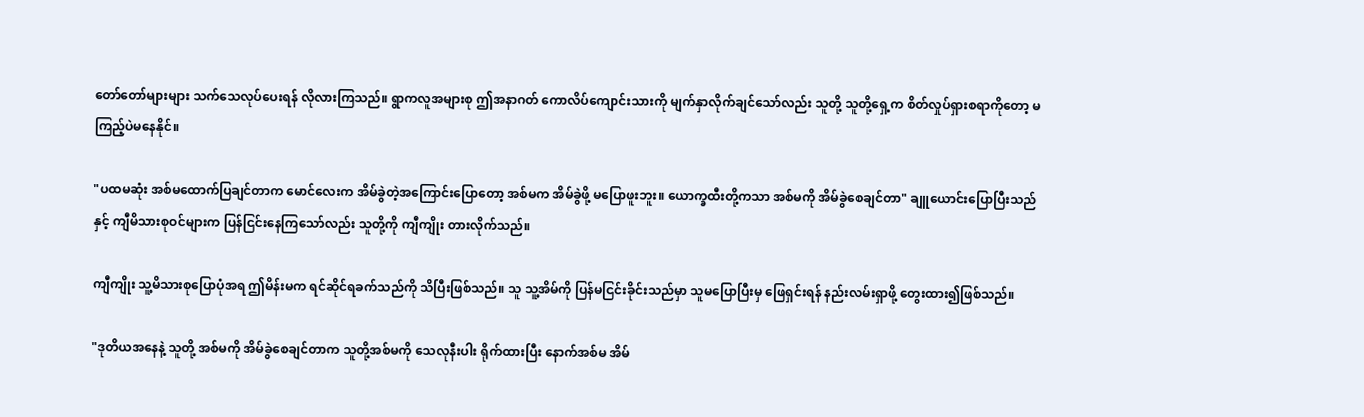တော်တော်များများ သက်‌သေလုပ်‌ပေးရန် လိုလားကြသည်။ ရွာကလူအများစု ဤအနာဂတ် ကောလိပ်ကျောင်းသားကို မျက်နှာလိုက်ချင်သော်လည်း သူတို့ သူတို့ရှေ့က စိတ်လှုပ်ရှားစရာကိုတော့ မကြည့်ပဲမနေနိုင်။

"ပထမဆုံး အစ်မထောက်ပြချင်တာက မောင်လေးက အိမ်ခွဲတဲ့အ‌ကြောင်းပြောတော့ အစ်မက အိမ်ခွဲဖို့ မပြောဖူးဘူး။ ယောက္ခထီးတို့ကသာ အစ်မကို အိမ်ခွဲစေချင်တာ" ချူယောင်းပြောပြီးသည်နှင့် ကျီမိသားစုဝင်များက ပြန်ငြင်းနေကြသော်လည်း သူတို့ကို ကျီကျိုး တားလိုက်သည်။

ကျီကျိုး သူ့မိသားစုပြောပုံအရ ဤမိန်းမက ရင်ဆိုင်ရခက်သည်ကို သိပြီးဖြစ်သည်။ သူ သူ့အိမ်ကို ပြန်မငြင်းခိုင်းသည်မှာ သူမပြောပြီးမှ ဖြေရှင်းရန် နည်းလမ်းရှာဖို့ တွေးထား၍ဖြစ်သည်။

"ဒုတိယအနေနဲ့ သူတို့ အစ်မကို အိမ်ခွဲစေချင်တာက သူတို့အစ်မကို သေလုနီးပါး ရိုက်ထားပြီး နောက်အစ်မ အိမ်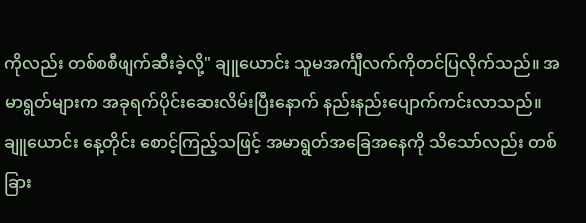ကိုလည်း တစ်စစီဖျက်ဆီးခဲ့လို့" ချူယောင်း သူမအင်္ကျီလက်ကိုတင်ပြလိုက်သည်။ အမာရွတ်များက အခုရက်ပိုင်းဆေးလိမ်းပြီးနောက် နည်းနည်းပျောက်ကင်းလာသည်။ ချူယောင်း နေ့တိုင်း စောင့်ကြည့်သဖြင့် အမာရွတ်အခြေအနေကို သိသော်လည်း တစ်ခြား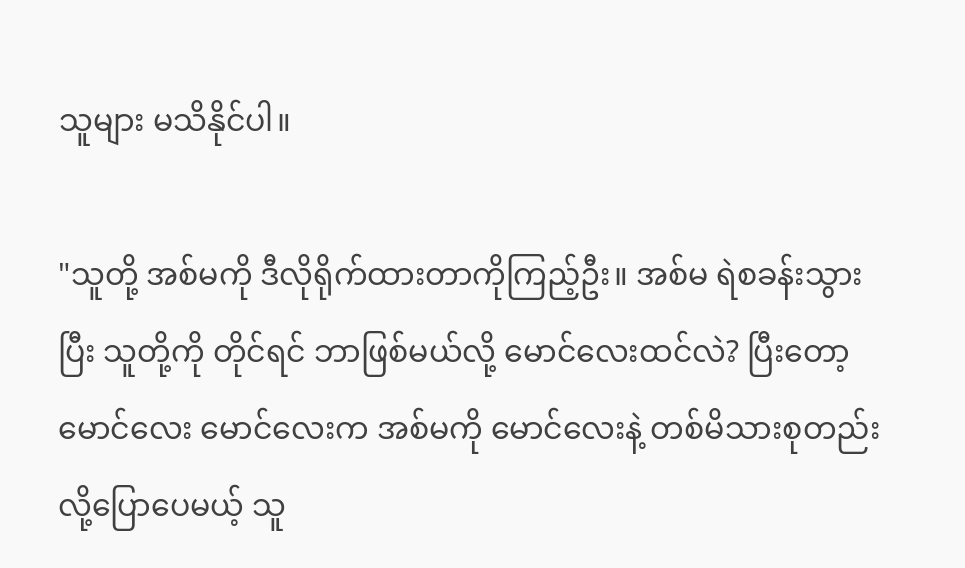သူများ မသိနိုင်ပါ။

"သူတို့ အစ်မကို ဒီလိုရိုက်ထားတာကိုကြည့်ဦး။ အစ်မ ရဲစခန်းသွားပြီး သူတို့ကို တိုင်ရင် ဘာဖြစ်မယ်လို့ မောင်လေးထင်လဲ? ပြီးတော့ မောင်လေး မောင်လေးက အစ်မကို မောင်လေးနဲ့ တစ်မိသားစုတည်းလို့ပြောပေမယ့် သူ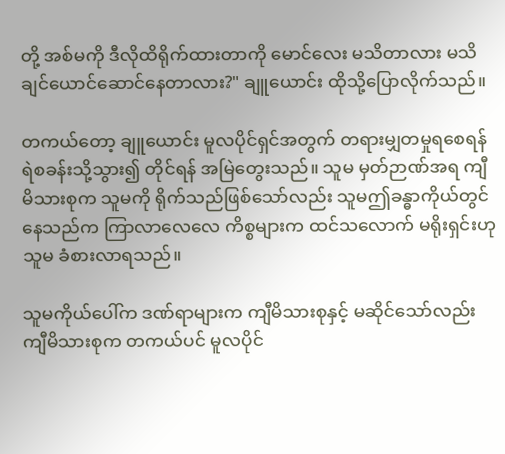တို့ အစ်မကို ဒီလိုထိရိုက်ထားတာကို မောင်လေး မသိတာလား မသိချင်ယောင်ဆောင်နေတာလား?" ချူယောင်း ‌ထိုသို့ပြောလိုက်သည်။

တကယ်တော့ ချူယောင်း မူလပိုင်ရှင်အတွက် တရားမျှတမှုရစေရန် ရဲစခန်းသို့သွား၍ တိုင်ရန် အမြဲတွေးသည်။ သူမ မှတ်ဉာဏ်အရ ကျီမိသားစုက သူမကို ရိုက်သည်ဖြစ်‌သော်လည်း သူမဤခန္ဓာကိုယ်တွင် နေသည်က ကြာလာလေလေ ကိစ္စများက ထင်သလောက် မရိုးရှင်းဟု သူမ ခံစားလာရသည်။

သူမကိုယ်ပေါ်က ဒဏ်ရာများက ကျီမိသားစုနှင့် မဆိုင်သော်လည်း ကျီမိသားစုက တကယ်ပင် မူလပိုင်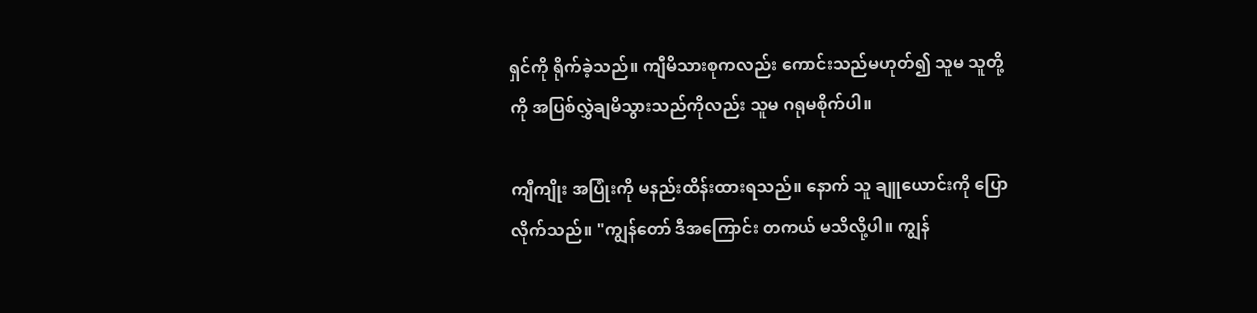ရှင်ကို ရိုက်ခဲ့သည်။ ကျီမိသားစုကလည်း ကောင်းသည်မဟုတ်၍ သူမ သူတို့ကို အပြစ်လွှဲချမိသွားသည်ကိုလည်း သူမ ဂရုမစိုက်ပါ။

ကျီကျိုး အပြုံးကို မနည်းထိန်းထားရသည်။ နောက် သူ ချူယောင်းကို ပြောလိုက်သည်။ "ကျွန်တော် ဒီအ‌ကြောင်း တကယ် မသိလို့ပါ။ ကျွန်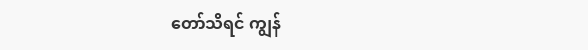တော်သိရင် ကျွန်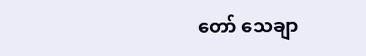တော် သေချာ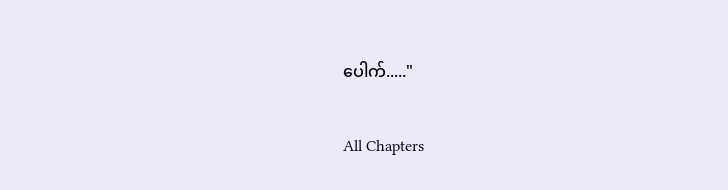ပေါက်....."

All Chapters